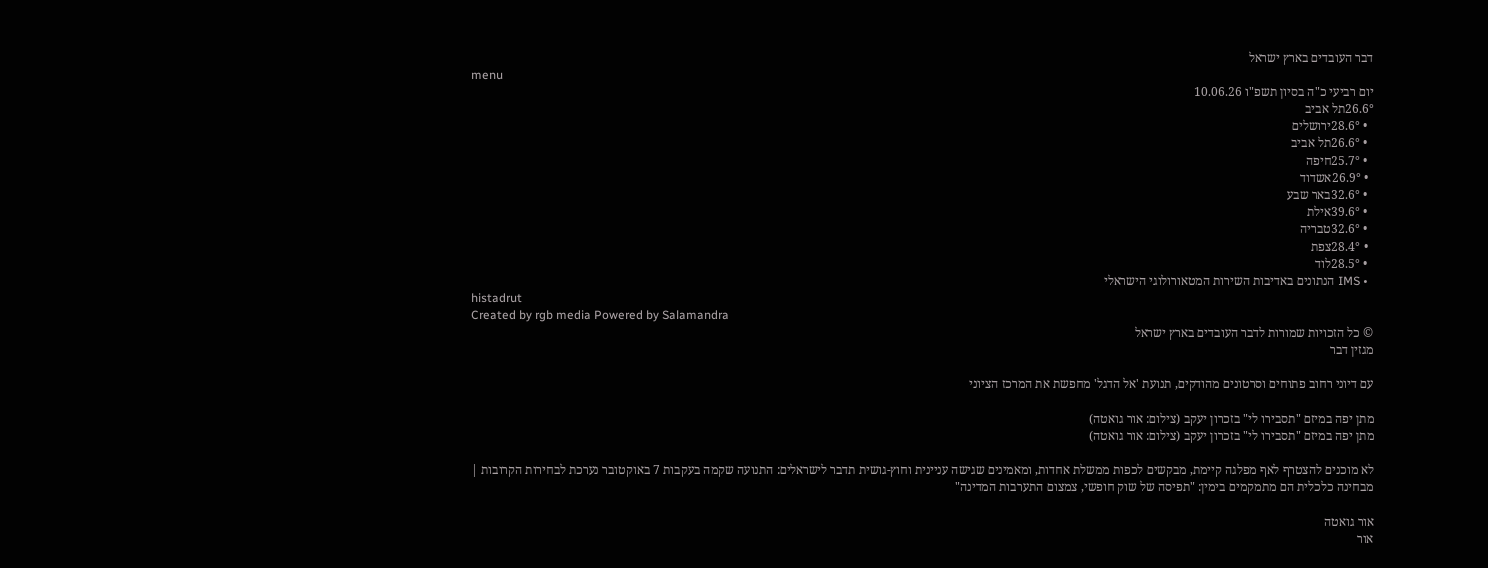דבר העובדים בארץ ישראל
menu
יום רביעי כ"ה בסיון תשפ"ו 10.06.26
26.6°תל אביב
  • 28.6°ירושלים
  • 26.6°תל אביב
  • 25.7°חיפה
  • 26.9°אשדוד
  • 32.6°באר שבע
  • 39.6°אילת
  • 32.6°טבריה
  • 28.4°צפת
  • 28.5°לוד
  • IMS הנתונים באדיבות השירות המטאורולוגי הישראלי
histadrut
Created by rgb media Powered by Salamandra
© כל הזכויות שמורות לדבר העובדים בארץ ישראל
מגזין דבר

עם דיוני רחוב פתוחים וסרטונים מהודקים, תנועת 'אל הדגל' מחפשת את המרכז הציוני

מתן יפה במיזם "תסבירו לי" בזכרון יעקב (צילום: אור גואטה)
מתן יפה במיזם "תסבירו לי" בזכרון יעקב (צילום: אור גואטה)

לא מוכנים להצטרף לאף מפלגה קיימת, מבקשים לכפות ממשלת אחדות, ומאמינים שגישה עניינית וחוץ-גושית תדבר לישראלים: התנועה שקמה בעקבות 7 באוקטובר נערכת לבחירות הקרובות | מבחינה כלכלית הם מתמקמים בימין: "תפיסה של שוק חופשי, צמצום התערבות המדינה"

אור גואטה
אור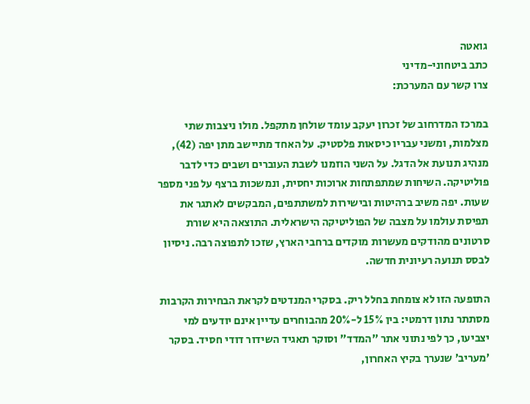גואטה
כתב ביטחוני-מדיני
צרו קשר עם המערכת:

במרכז המדרחוב של זכרון יעקב עומד שולחן מתקפל. מולו ניצבות שתי מצלמות, ומשני עבריו כיסאות פלסטיק. על האחד מתיישב מתן יפה (42), מנהיג תנועת אל הדגל. על השני הוזמנו לשבת העוברים ושבים כדי לדבר פוליטיקה. השיחות שמתפתחות ארוכות יחסית, ונמשכות ברצף על פני מספר שעות. יפה משיב ברהיטות ובישירות למשתתפים, המבקשים לאתגר את תפיסת עולמו על מצבה של הפוליטיקה הישראלית. התוצאה היא שורת סרטונים מהודקים מעשרות מוקדים ברחבי הארץ, שזכו לתפוצה רבה. ניסיון לבסס תנועה רעיונית חדשה.

התופעה הזו לא צומחת בחלל ריק. בסקרי המנדטים לקראת הבחירות הקרבות מסתתר נתון דרמטי: בין 15% ל-20% מהבוחרים עדיין אינם יודעים למי יצביעו, כך לפי נתוני אתר "המדד" וסוקר תאגיד השידור דודי חסיד. בסקר 'מעריב' שנערך בקיץ האחרון,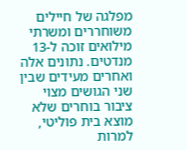מפלגה של חיילים משוחררים ומשרתי מילואים זוכה ל-13 מנדטים. נתונים אלה ואחרים מעידים שבין שני הגושים מצוי ציבור בוחרים שלא מוצא בית פוליטי, למרות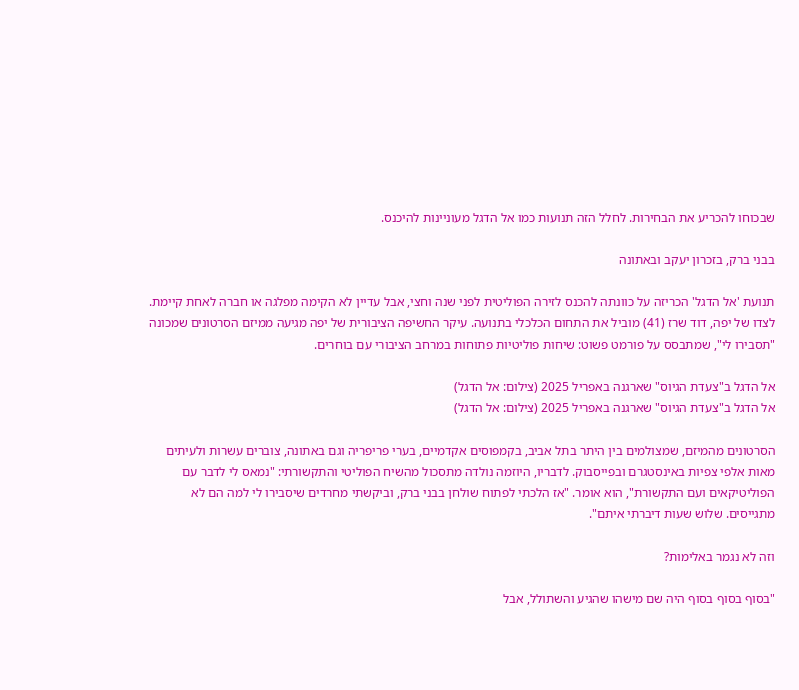שבכוחו להכריע את הבחירות. לחלל הזה תנועות כמו אל הדגל מעוניינות להיכנס.

בבני ברק, בזכרון יעקב ובאתונה

תנועת 'אל הדגל' הכריזה על כוונתה להכנס לזירה הפוליטית לפני שנה וחצי, אבל עדיין לא הקימה מפלגה או חברה לאחת קיימת. לצדו של יפה, דוד שרז (41) מוביל את התחום הכלכלי בתנועה. עיקר החשיפה הציבורית של יפה מגיעה ממיזם הסרטונים שמכונה "תסבירו לי", שמתבסס על פורמט פשוט: שיחות פוליטיות פתוחות במרחב הציבורי עם בוחרים.

אל הדגל ב"צעדת הגיוס" שארגנה באפריל 2025 (צילום: אל הדגל)
אל הדגל ב"צעדת הגיוס" שארגנה באפריל 2025 (צילום: אל הדגל)

הסרטונים מהמיזם, שמצולמים בין היתר בתל אביב, בקמפוסים אקדמיים, בערי פריפריה וגם באתונה, צוברים עשרות ולעיתים מאות אלפי צפיות באינסטגרם ובפייסבוק. לדבריו, היוזמה נולדה מתסכול מהשיח הפוליטי והתקשורתי: "נמאס לי לדבר עם הפוליטיקאים ועם התקשורת", הוא אומר. "אז הלכתי לפתוח שולחן בבני ברק, וביקשתי מחרדים שיסבירו לי למה הם לא מתגייסים. שלוש שעות דיברתי איתם".

וזה לא נגמר באלימות?

"בסוף בסוף בסוף היה שם מישהו שהגיע והשתולל, אבל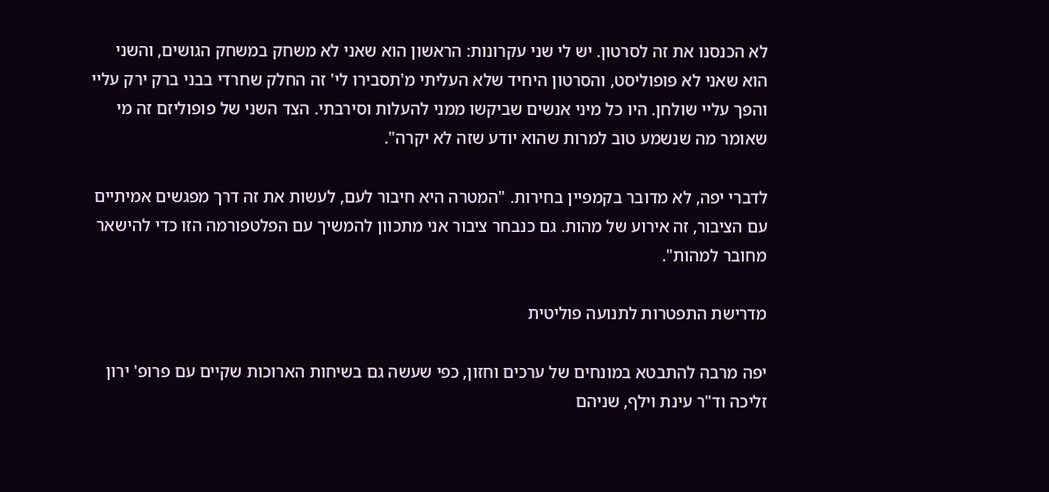לא הכנסנו את זה לסרטון. יש לי שני עקרונות: הראשון הוא שאני לא משחק במשחק הגושים, והשני הוא שאני לא פופוליסט, והסרטון היחיד שלא העליתי מ'תסבירו לי' זה החלק שחרדי בבני ברק ירק עליי והפך עליי שולחן. היו כל מיני אנשים שביקשו ממני להעלות וסירבתי. הצד השני של פופוליזם זה מי שאומר מה שנשמע טוב למרות שהוא יודע שזה לא יקרה".

לדברי יפה, לא מדובר בקמפיין בחירות. "המטרה היא חיבור לעם, לעשות את זה דרך מפגשים אמיתיים עם הציבור, זה אירוע של מהות. גם כנבחר ציבור אני מתכוון להמשיך עם הפלטפורמה הזו כדי להישאר מחובר למהות".

מדרישת התפטרות לתנועה פוליטית

יפה מרבה להתבטא במונחים של ערכים וחזון, כפי שעשה גם בשיחות הארוכות שקיים עם פרופ' ירון זליכה וד"ר עינת וילף, שניהם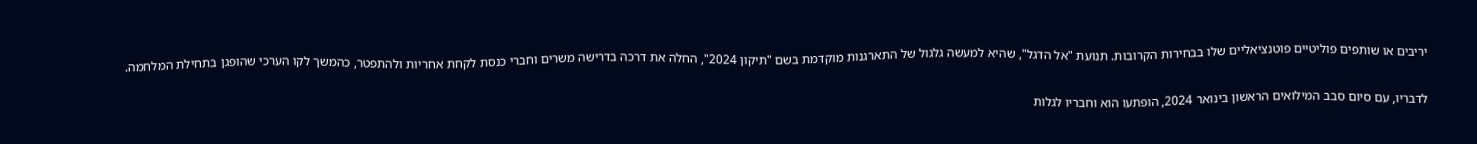יריבים או שותפים פוליטיים פוטנציאליים שלו בבחירות הקרובות. תנועת "אל הדגל", שהיא למעשה גלגול של התארגנות מוקדמת בשם "תיקון 2024", החלה את דרכה בדרישה משרים וחברי כנסת לקחת אחריות ולהתפטר, כהמשך לקו הערכי שהופגן בתחילת המלחמה.

לדבריו, עם סיום סבב המילואים הראשון בינואר 2024, הופתעו הוא וחבריו לגלות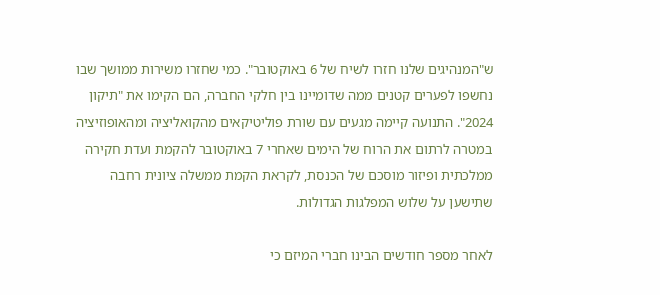ש"המנהיגים שלנו חזרו לשיח של 6 באוקטובר". כמי שחזרו משירות ממושך שבו נחשפו לפערים קטנים ממה שדומיינו בין חלקי החברה, הם הקימו את "תיקון 2024". התנועה קיימה מגעים עם שורת פוליטיקאים מהקואליציה ומהאופוזיציה במטרה לרתום את הרוח של הימים שאחרי 7 באוקטובר להקמת ועדת חקירה ממלכתית ופיזור מוסכם של הכנסת, לקראת הקמת ממשלה ציונית רחבה שתישען על שלוש המפלגות הגדולות.

לאחר מספר חודשים הבינו חברי המיזם כי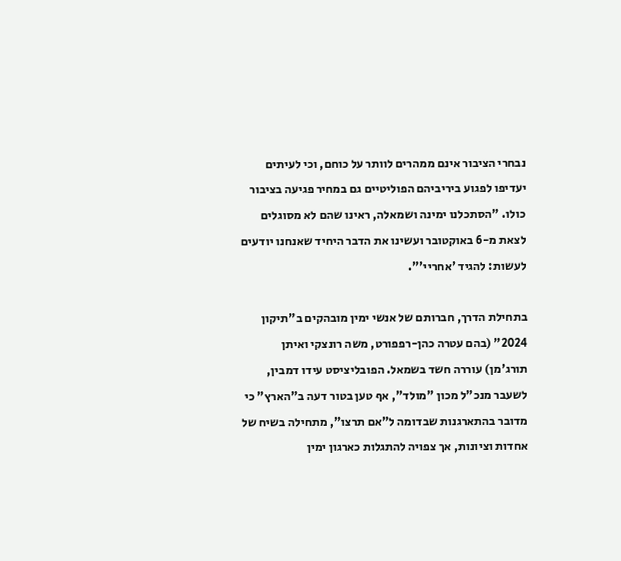נבחרי הציבור אינם ממהרים לוותר על כוחם, וכי לעיתים יעדיפו לפגוע ביריביהם הפוליטיים גם במחיר פגיעה בציבור כולו. "הסתכלנו ימינה ושמאלה, ראינו שהם לא מסוגלים לצאת מ-6 באוקטובר ועשינו את הדבר היחיד שאנחנו יודעים לעשות: להגיד 'אחריי'".

בתחילת הדרך, חברותם של אנשי ימין מובהקים ב"תיקון 2024" (בהם עטרה כהן-רפפורט, משה רונצקי ואיתן תורג'מן) עוררה חשד בשמאל. הפובליציסט עידו דמבין, לשעבר מנכ"ל מכון "מולד", אף טען בטור דעה ב"הארץ" כי מדובר בהתארגנות שבדומה ל"אם תרצו", מתחילה בשיח של אחדות וציונות, אך צפויה להתגלות כארגון ימין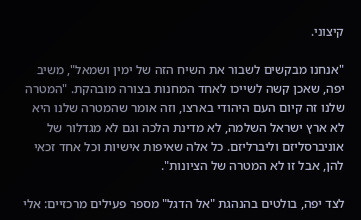קיצוני.

"אנחנו מבקשים לשבור את השיח הזה של ימין ושמאל", משיב יפה, שאכן קשה לשייכו לאחד המחנות בצורה מובהקת. "המטרה שלנו זה קיום העם היהודי בארצו, וזה אומר שהמטרה שלנו היא לא ארץ ישראל השלמה, לא מדינת הלכה וגם לא מגדלור של אוניברסליזם וליברליזם. כל אלה שאיפות אישיות וכל אחד זכאי להן, אבל זו לא המטרה של הציונות".

לצד יפה, בולטים בהנהגת "אל הדגל" מספר פעילים מרכזיים: אלי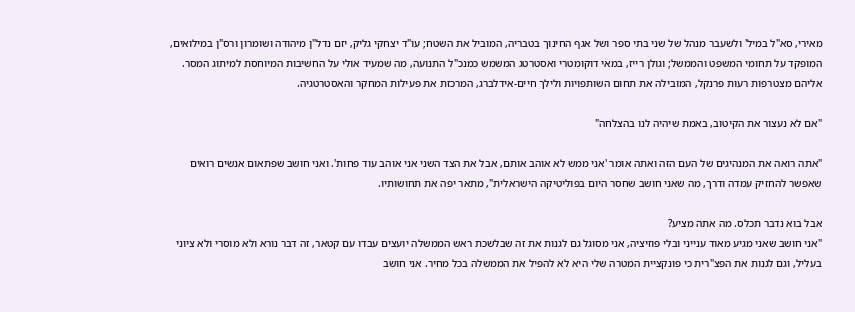מאירי, סא"ל במיל' ולשעבר מנהל של שני בתי ספר ושל אגף החינוך בטבריה, המוביל את השטח; עו"ד יצחקי גליק, יזם נדל"ן מיהודה ושומרון ורס"ן במילואים, המופקד על תחומי המשפט והממשל; וגולן רייז, במאי דוקומטרי ואסטרטג המשמש כמנכ"ל התנועה, מה שמעיד אולי על החשיבות המיוחסת למיתוג המסר. אליהם מצטרפות רעות פרנקל, המובילה את תחום השותפויות ולילך חיים-אידלברג, המרכזת את פעילות המחקר והאסטרטגיה.

"אם לא נעצור את הקיטוב, באמת שיהיה לנו בהצלחה"

"אתה רואה את המנהיגים של העם הזה ואתה אומר 'אני ממש לא אוהב אותם, אבל את הצד השני אני אוהב עוד פחות'. ואני חושב שפתאום אנשים רואים שאפשר להחזיק עמדה ודרך, מה שאני חושב שחסר היום בפוליטיקה הישראלית", מתאר יפה את תחושותיו.

אבל בוא נדבר תכלס. מה אתה מציע?
"אני חושב שאני מגיע מאוד ענייני ובלי פוזיציה, אני מסוגל גם לגנות את זה שבלשכת ראש הממשלה יועצים עבדו עם קטאר, זה דבר נורא ולא מוסרי ולא ציוני בעליל, וגם לגנות את הפצ"רית כי פונקציית המטרה שלי היא לא להפיל את הממשלה בכל מחיר. אני חושב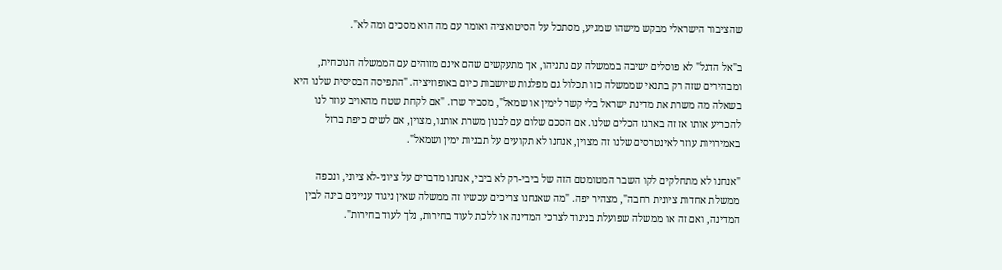שהציבור הישראלי מבקש מישהו שמגיע, מסתכל על הסיטואציה ואומר עם מה הוא מסכים ומה לא".

ב"אל הדגל" לא פוסלים ישיבה בממשלה עם נתניהו, אך מתעקשים שהם אינם מזוהים עם הממשלה הנוכחית, ומבהירים שזה רק בתנאי שממשלה כזו תכלול גם מפלגות שיושבות כיום באופוזיציה. "התפיסה הבסיסית שלנו היא בשאלה מה משרת את מדינת ישראל בלי קשר לימין או שמאל", מסביר שרז. "אם לקחת שטח מהאויב עוזר לנו להכריע אותו אז זה בארגז הכלים שלנו. אם הסכם שלום עם לבנון משרת אותנו, מצוין, אם לשים כיפת ברזל באמירויות עוזר לאינטרסים שלנו זה מצוין, אנחנו לא תקועים על תבניות ימין ושמאל".

"אנחנו לא מתחלקים לקו השבר המטומטם הזה של ביבי-רק לא ביבי, אנחנו מדברים על ציוני-לא ציוני, ונכפה ממשלת אחדות ציונית רחבה", מצהיר יפה. "מה שאנחנו צריכים עכשיו זה ממשלה שאין ניגוד עניינים בינה לבין המדינה, ואם זה או ממשלה שפועלת בניגוד לצרכי המדינה או ללכת לעוד בחירות, נלך לעוד בחירות".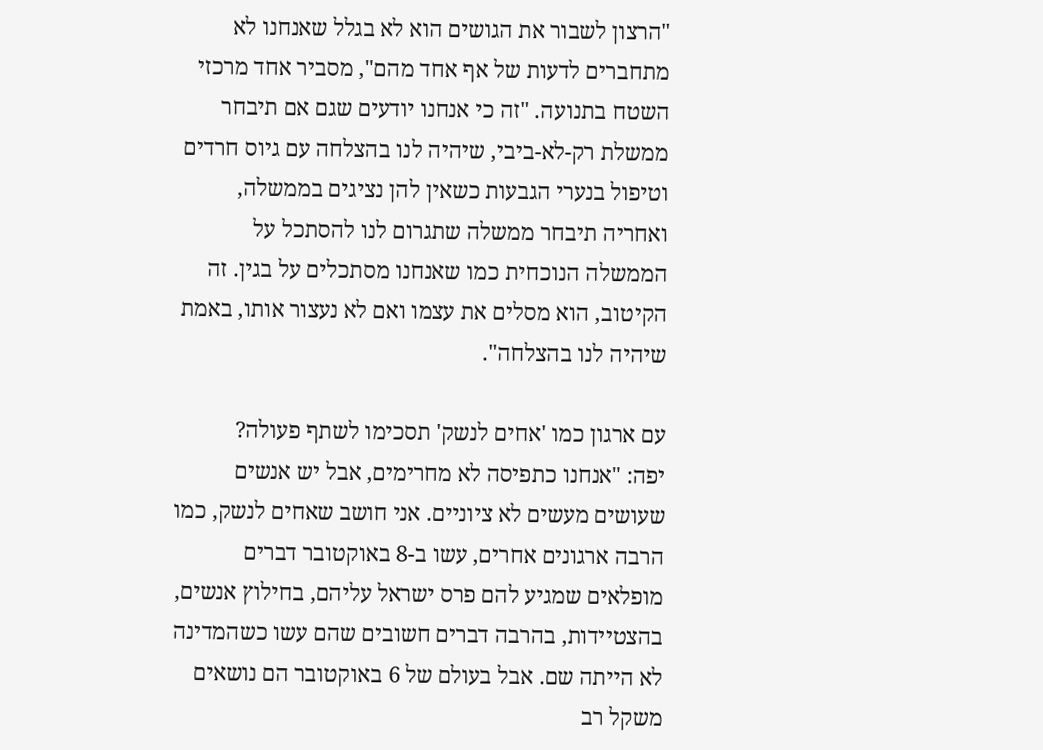"הרצון לשבור את הגושים הוא לא בגלל שאנחנו לא מתחברים לדעות של אף אחד מהם", מסביר אחד מרכזי השטח בתנועה. "זה כי אנחנו יודעים שגם אם תיבחר ממשלת רק-לא-ביבי, שיהיה לנו בהצלחה עם גיוס חרדים וטיפול בנערי הגבעות כשאין להן נציגים בממשלה, ואחריה תיבחר ממשלה שתגרום לנו להסתכל על הממשלה הנוכחית כמו שאנחנו מסתכלים על בגין. זה הקיטוב, הוא מסלים את עצמו ואם לא נעצור אותו, באמת שיהיה לנו בהצלחה".

עם ארגון כמו 'אחים לנשק' תסכימו לשתף פעולה?
יפה: "אנחנו כתפיסה לא מחרימים, אבל יש אנשים שעושים מעשים לא ציוניים. אני חושב שאחים לנשק, כמו הרבה ארגונים אחרים, עשו ב-8 באוקטובר דברים מופלאים שמגיע להם פרס ישראל עליהם, בחילוץ אנשים, בהצטיידות, בהרבה דברים חשובים שהם עשו כשהמדינה לא הייתה שם. אבל בעולם של 6 באוקטובר הם נושאים משקל רב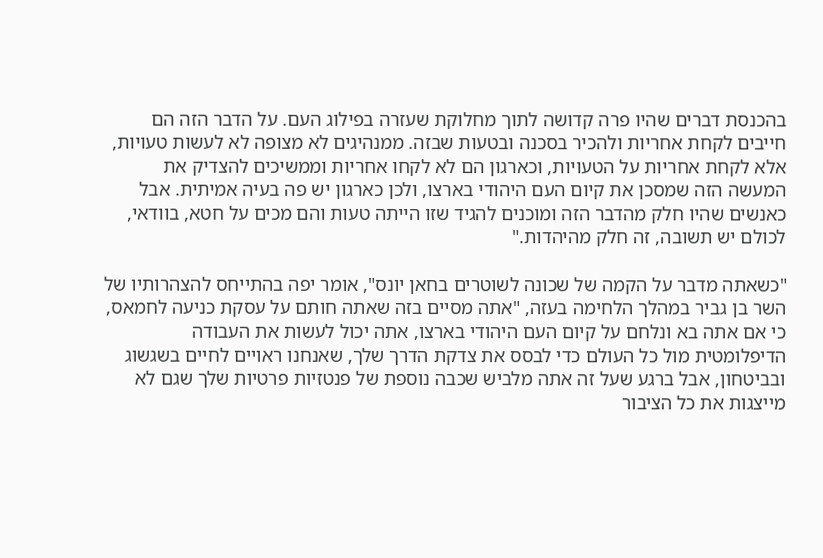בהכנסת דברים שהיו פרה קדושה לתוך מחלוקת שעזרה בפילוג העם. על הדבר הזה הם חייבים לקחת אחריות ולהכיר בסכנה ובטעות שבזה. ממנהיגים לא מצופה לא לעשות טעויות, אלא לקחת אחריות על הטעויות, וכארגון הם לא לקחו אחריות וממשיכים להצדיק את המעשה הזה שמסכן את קיום העם היהודי בארצו, ולכן כארגון יש פה בעיה אמיתית. אבל כאנשים שהיו חלק מהדבר הזה ומוכנים להגיד שזו הייתה טעות והם מכים על חטא, בוודאי, לכולם יש תשובה, זה חלק מהיהדות."

"כשאתה מדבר על הקמה של שכונה לשוטרים בחאן יונס", אומר יפה בהתייחס להצהרותיו של השר בן גביר במהלך הלחימה בעזה, "אתה מסיים בזה שאתה חותם על עסקת כניעה לחמאס, כי אם אתה בא ונלחם על קיום העם היהודי בארצו, אתה יכול לעשות את העבודה הדיפלומטית מול כל העולם כדי לבסס את צדקת הדרך שלך, שאנחנו ראויים לחיים בשגשוג ובביטחון, אבל ברגע שעל זה אתה מלביש שכבה נוספת של פנטזיות פרטיות שלך שגם לא מייצגות את כל הציבור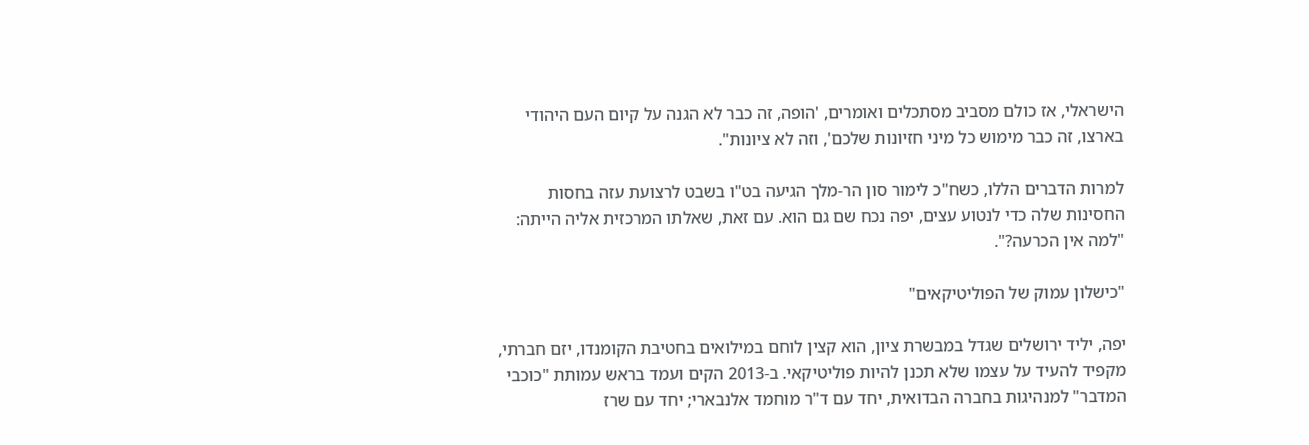הישראלי, אז כולם מסביב מסתכלים ואומרים, 'הופה, זה כבר לא הגנה על קיום העם היהודי בארצו, זה כבר מימוש כל מיני חזיונות שלכם', וזה לא ציונות".

למרות הדברים הללו, כשח"כ לימור סון הר-מלך הגיעה בט"ו בשבט לרצועת עזה בחסות החסינות שלה כדי לנטוע עצים, יפה נכח שם גם הוא. עם זאת, שאלתו המרכזית אליה הייתה: "למה אין הכרעה?".

"כישלון עמוק של הפוליטיקאים"

יפה, יליד ירושלים שגדל במבשרת ציון, הוא קצין לוחם במילואים בחטיבת הקומנדו, יזם חברתי, מקפיד להעיד על עצמו שלא תכנן להיות פוליטיקאי. ב-2013 הקים ועמד בראש עמותת "כוכבי המדבר" למנהיגות בחברה הבדואית, יחד עם ד"ר מוחמד אלנבארי; יחד עם שרז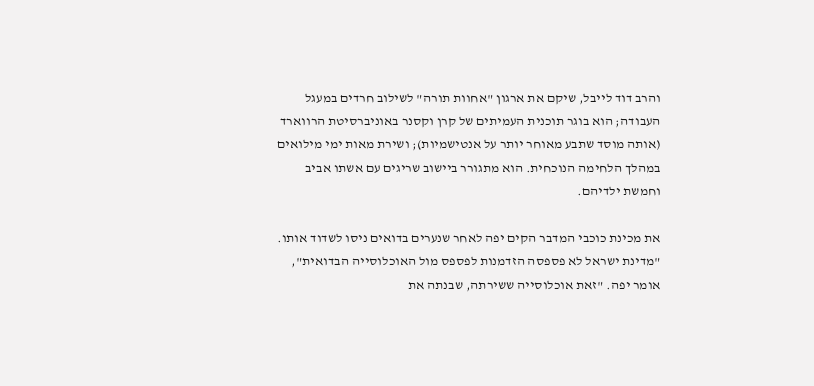והרב דוד לייבל, שיקם את ארגון "אחוות תורה" לשילוב חרדים במעגל העבודה; הוא בוגר תוכנית העמיתים של קרן וקסנר באוניברסיטת הרווארד (אותה מוסד שתבע מאוחר יותר על אנטישמיות); ושירת מאות ימי מילואים במהלך הלחימה הנוכחית. הוא מתגורר ביישוב שריגים עם אשתו אביב וחמשת ילדיהם.

את מכינת כוכבי המדבר הקים יפה לאחר שנערים בדואים ניסו לשדוד אותו. "מדינת ישראל לא פספסה הזדמנות לפספס מול האוכלוסייה הבדואית", אומר יפה. "זאת אוכלוסייה ששירתה, שבנתה את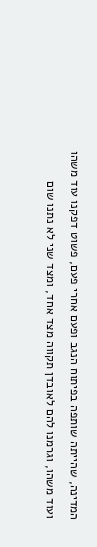המדינה, שהייתה שותפה בפיתוח הנגב ופעם אחרי פעם, פשוט דפקנו עוד משהו ועוד משהו, וגרמנו להם לאובדן תקווה מצד אחד, ומצד שני לא נתנו שום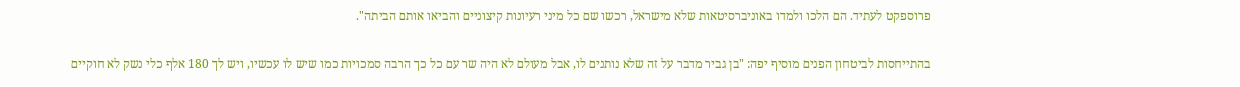פרוספקט לעתיד. הם הלכו ולמדו באוניברסיטאות שלא מישראל, רכשו שם כל מיני רעיונות קיצוניים והביאו אותם הביתה".

בהתייחסות לביטחון הפנים מוסיף יפה: "בן גביר מדבר על זה שלא נותנים לו, אבל מעולם לא היה שר עם כל כך הרבה סמכויות כמו שיש לו עכשיו, ויש לך 180 אלף כלי נשק לא חוקיים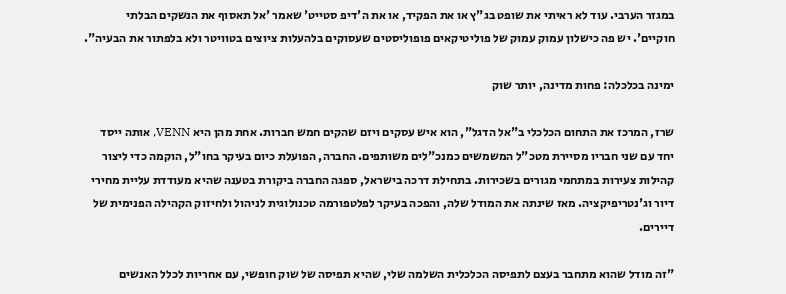במגזר הערבי. עוד לא ראיתי את שופט בג"ץ או את הפקיד, או את ה'דיפ סטייט' שאמר 'אל תאסוף את הנשקים הבלתי חוקיים'. יש פה כישלון עמוק עמוק של פוליטיקאים פופוליסטים שעסוקים בלהעלות ציוצים בטוויטר ולא בלפתור את הבעיה".

ימינה בכלכלה: פחות מדינה, יותר שוק

שרז, המרכז את התחום הכלכלי ב"אל הדגל", הוא איש עסקים ויזם שהקים חמש חברות. אחת מהן היא VENN, אותה ייסד יחד עם שני חבריו מסיירת מטכ"ל המשמשים כמנכ"לים משותפים. החברה, הפועלת כיום בעיקר בחו"ל, הוקמה כדי ליצור קהילות צעירות במתחמי מגורים בשכירות. בתחילת דרכה בישראל, ספגה החברה ביקורת בטענה שהיא מעודדת עליית מחירי דיור וג'נטריפיקציה. מאז שינתה את המודל שלה, והפכה בעיקר לפלטפורמה טכנולוגית לניהול ולחיזוק הקהילה הפנימית של דיירים.

"זה מודל שהוא מתחבר בעצם לתפיסה הכלכלית השלמה שלי, שהיא תפיסה של שוק חופשי, עם אחריות לכלל האנשים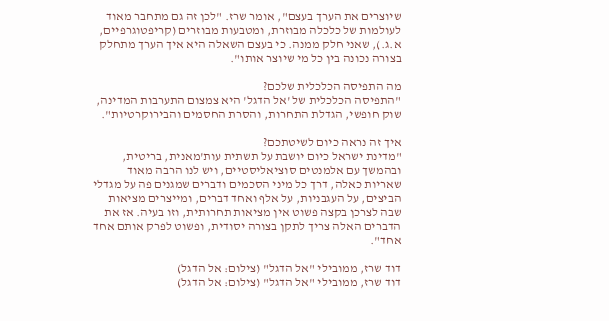שיוצרים את הערך בעצם", אומר שרז. "לכן זה גם מתחבר מאוד לעולמות של כלכלה מבוזרת, ומטבעות מבוזרים (קריפטוגרפיים, א.ג.), שאני חלק ממנה. כי בעצם השאלה היא איך הערך מתחלק בצורה נכונה בין כל מי שיוצר אותו".

מה התפיסה הכלכלית שלכם?
"התפיסה הכלכלית של 'אל הדגל' היא צמצום התערבות המדינה, שוק חופשי, הגדלת התחרות, והסרת החסמים והבירוקרטיות".

איך זה נראה כיום לשיטתכם?
"מדינת ישראל כיום יושבת על תשתית עות'מאנית, בריטית, ובהמשך עם אלמנטים סוציאליסטיים, ויש לנו הרבה מאוד שאריות כאלה, דרך כל מיני הסכמים ודברים שמגנים פה על מגדלי הביצים, על העגבניות, על אלף ואחד דברים, ומייצרים מציאות שבה לצרכן בקצה פשוט אין מציאות תחרותית, וזו בעיה. אז את הדברים האלה צריך לתקן בצורה יסודית, ופשוט לפרק אותם אחד אחד".

דוד שרז, ממובילי "אל הדגל" (צילום: אל הדגל)
דוד שרז, ממובילי "אל הדגל" (צילום: אל הדגל)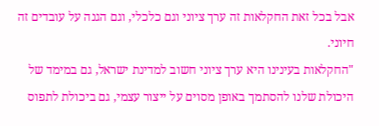אבל בכל זאת החקלאות זה ערך ציוני וגם כלכלי, וגם הגנה על עובדים זה חיוני.
"החקלאות בעינינו היא ערך ציוני חשוב למדינת ישראל, גם במימד של היכולת שלנו להסתמך באופן מסוים על ייצור עצמי, גם ביכולת לתפוס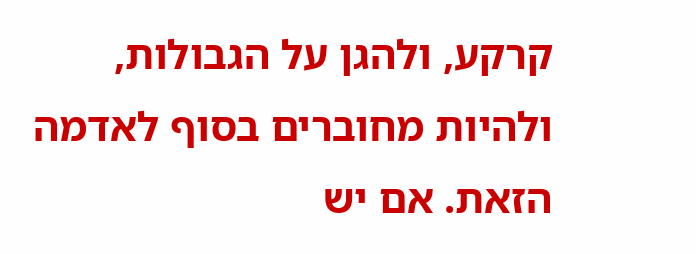קרקע, ולהגן על הגבולות, ולהיות מחוברים בסוף לאדמה הזאת. אם יש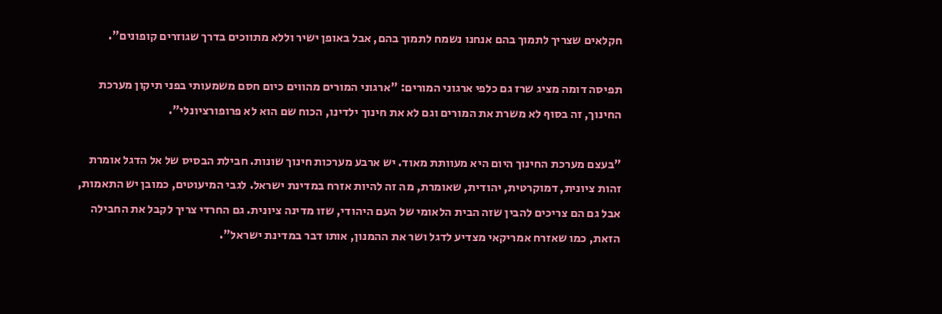חקלאים שצריך לתמוך בהם אנחנו נשמח לתמוך בהם, אבל באופן ישיר וללא מתווכים בדרך שגוזרים קופונים".

תפיסה דומה מציג שרז גם כלפי ארגוני המורים: "ארגוני המורים מהווים כיום חסם משמעותי בפני תיקון מערכת החינוך, זה בסוף לא משרת את המורים וגם לא את חינוך ילדינו, הכוח שם הוא לא פרופורציונלי".

"בעצם מערכת החינוך היום היא מעוותת מאוד. יש ארבע מערכות חינוך שונות. חבילת הבסיס של אל הדגל אומרת זהות ציונית, דמוקרטית, יהודית, שאומרת, מה זה להיות אזרח במדינת ישראל. לגבי המיעוטים, כמובן יש התאמות, אבל גם הם צריכים להבין שזה הבית הלאומי של העם היהודי, שזו מדינה ציונית. גם החרדי צריך לקבל את החבילה הזאת, כמו שאזרח אמריקאי מצדיע לדגל ושר את ההמנון, אותו דבר במדינת ישראל".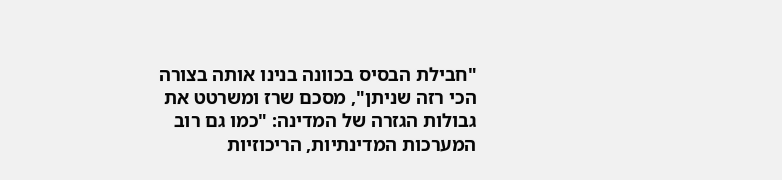"חבילת הבסיס בכוונה בנינו אותה בצורה הכי רזה שניתן", מסכם שרז ומשרטט את גבולות הגזרה של המדינה: "כמו גם רוב המערכות המדינתיות, הריכוזיות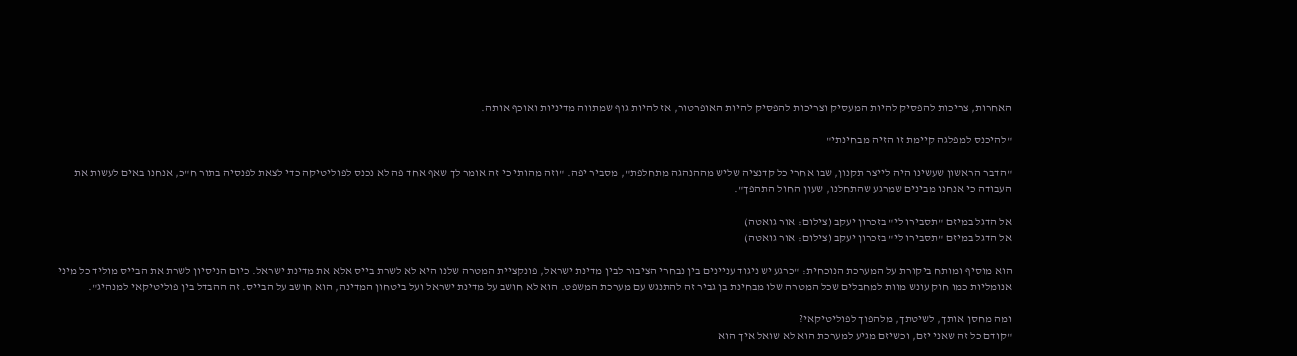האחרות, צריכות להפסיק להיות המעסיק וצריכות להפסיק להיות האופרטור, אז להיות גוף שמתווה מדיניות ואוכף אותה.

"להיכנס למפלגה קיימת זו הזיה מבחינתי"

"הדבר הראשון שעשינו היה לייצר תקנון, שבו אחרי כל קדנציה שליש מההנהגה מתחלפת", מסביר יפה. "וזה מהותי כי זה אומר לך שאף אחד פה לא נכנס לפוליטיקה כדי לצאת לפנסיה בתור ח"כ, אנחנו באים לעשות את העבודה כי אנחנו מבינים שמרגע שהתחלנו, שעון החול התהפך".

אל הדגל במיזם "תסבירו לי" בזכרון יעקב (צילום: אור גואטה)
אל הדגל במיזם "תסבירו לי" בזכרון יעקב (צילום: אור גואטה)

הוא מוסיף ומותח ביקורת על המערכת הנוכחית: "כרגע יש ניגוד עניינים בין נבחרי הציבור לבין מדינת ישראל, פונקציית המטרה שלנו היא לא לשרת בייס אלא את מדינת ישראל. כיום הניסיון לשרת את הבייס מוליד כל מיני אנומליות כמו חוק עונש מוות למחבלים שכל המטרה שלו מבחינת בן גביר זה להתנגש עם מערכת המשפט. הוא לא חושב על מדינת ישראל ועל ביטחון המדינה, הוא חושב על הבייס. זה ההבדל בין פוליטיקאי למנהיג".

ומה מחסן אותך, לשיטתך, מלהפוך לפוליטיקאי?
"קודם כל זה שאני יזם, וכשיזם מגיע למערכת הוא לא שואל איך הוא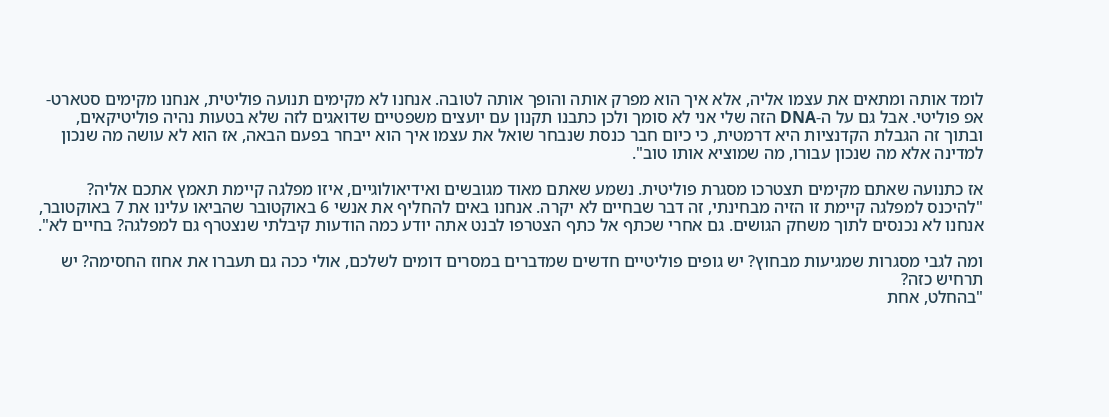לומד אותה ומתאים את עצמו אליה, אלא איך הוא מפרק אותה והופך אותה לטובה. אנחנו לא מקימים תנועה פוליטית, אנחנו מקימים סטארט-אפ פוליטי. אבל גם על ה-DNA הזה שלי אני לא סומך ולכן כתבנו תקנון עם יועצים משפטיים שדואגים לזה שלא בטעות נהיה פוליטיקאים, ובתוך זה הגבלת הקדנציות היא דרמטית, כי כיום חבר כנסת שנבחר שואל את עצמו איך הוא ייבחר בפעם הבאה, אז הוא לא עושה מה שנכון למדינה אלא מה שנכון עבורו, מה שמוציא אותו טוב".

אז כתנועה שאתם מקימים תצטרכו מסגרת פוליטית. נשמע שאתם מאוד מגובשים ואידיאולוגיים, איזו מפלגה קיימת תאמץ אתכם אליה?
"להיכנס למפלגה קיימת זו הזיה מבחינתי, זה דבר שבחיים לא יקרה. אנחנו באים להחליף את אנשי 6 באוקטובר שהביאו עלינו את 7 באוקטובר, אנחנו לא נכנסים לתוך משחק הגושים. גם אחרי שכתף אל כתף הצטרפו לבנט אתה יודע כמה הודעות קיבלתי שנצטרף גם למפלגה? בחיים לא".

ומה לגבי מסגרות שמגיעות מבחוץ? יש גופים פוליטיים חדשים שמדברים במסרים דומים לשלכם, אולי ככה גם תעברו את אחוז החסימה? יש תרחיש כזה?
"בהחלט, אחת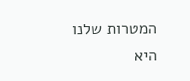המטרות שלנו היא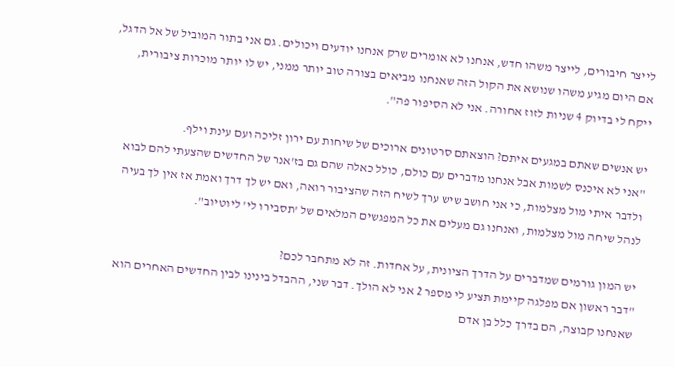לייצר חיבורים, לייצר משהו חדש, אנחנו לא אומרים שרק אנחנו יודעים ויכולים. גם אני בתור המוביל של אל הדגל, אם היום מגיע משהו שנושא את הקול הזה שאנחנו מביאים בצורה טוב יותר ממני, יש לו יותר מוכרות ציבורית, ייקח לי בדיוק 4 שניות לזוז אחורה. אני לא הסיפור פה".

יש אנשים שאתם במגעים איתם? הוצאתם סרטונים ארוכים של שיחות עם ירון זליכה ועם עינת וילף.
"אני לא איכנס לשמות אבל אנחנו מדברים עם כולם, כולל כאלה שהם גם בז'אנר של החדשים שהצעתי להם לבוא ולדבר איתי מול מצלמות, כי אני חושב שיש ערך לשיח הזה שהציבור רואה, ואם יש לך דרך ואמת אז אין לך בעיה לנהל שיחה מול מצלמות, ואנחנו גם מעלים את כל המפגשים המלאים של 'תסבירו לי' ליוטיוב".

יש המון גורמים שמדברים על הדרך הציונית, על אחדות. זה לא מתחבר לכם?
"דבר ראשון אם מפלגה קיימת תציע לי מספר 2 אני לא הולך. דבר שני, ההבדל בינינו לבין החדשים האחרים הוא שאנחנו קבוצה, הם בדרך כלל בן אדם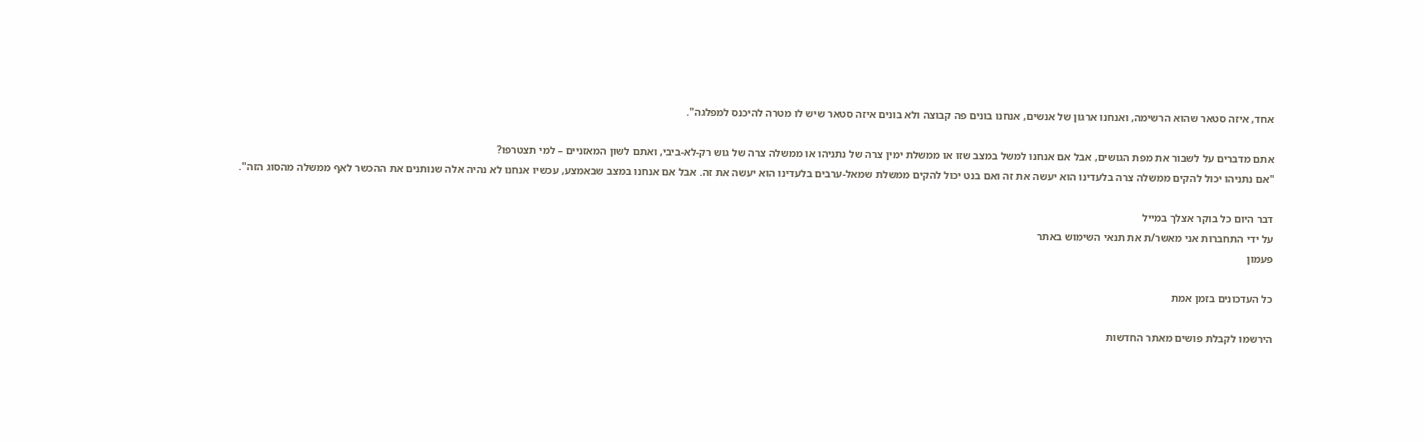אחד, איזה סטאר שהוא הרשימה, ואנחנו ארגון של אנשים, אנחנו בונים פה קבוצה ולא בונים איזה סטאר שיש לו מטרה להיכנס למפלגה".

אתם מדברים על לשבור את מפת הגושים, אבל אם אנחנו למשל במצב שזו או ממשלת ימין צרה של נתניהו או ממשלה צרה של גוש רק-לא-ביבי, ואתם לשון המאזניים – למי תצטרפו?
"אם נתניהו יכול להקים ממשלה צרה בלעדינו הוא יעשה את זה ואם בנט יכול להקים ממשלת שמאל-ערבים בלעדינו הוא יעשה את זה. אבל אם אנחנו במצב שבאמצע, עכשיו אנחנו לא נהיה אלה שנותנים את ההכשר לאף ממשלה מהסוג הזה".

דבר היום כל בוקר אצלך במייל
על ידי התחברות אני מאשר/ת את תנאי השימוש באתר
פעמון

כל העדכונים בזמן אמת

הירשמו לקבלת פושים מאתר החדשות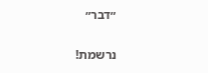״דבר״

נרשמת!